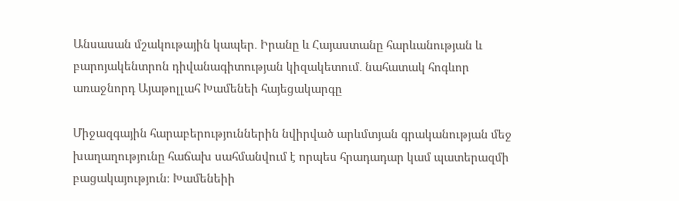Անսասան մշակութային կապեր․ Իրանը և Հայաստանը հարևանության և բարոյակենտրոն դիվանագիտության կիզակետում․ նահատակ հոգևոր առաջնորդ Այաթոլլահ Խամենեի հայեցակարգը

Միջազգային հարաբերություններին նվիրված արևմտյան գրականության մեջ խաղաղությունը հաճախ սահմանվում է որպես հրադադար կամ պատերազմի բացակայություն։ Խամենեիի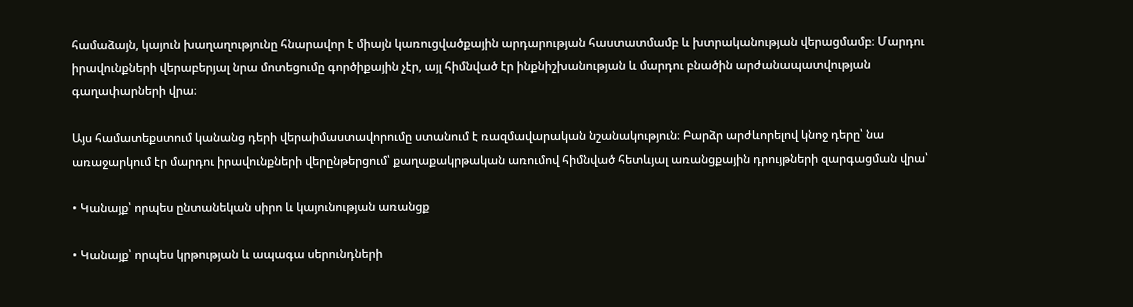համաձայն, կայուն խաղաղությունը հնարավոր է միայն կառուցվածքային արդարության հաստատմամբ և խտրականության վերացմամբ։ Մարդու իրավունքների վերաբերյալ նրա մոտեցումը գործիքային չէր, այլ հիմնված էր ինքնիշխանության և մարդու բնածին արժանապատվության գաղափարների վրա։

Այս համատեքստում կանանց դերի վերաիմաստավորումը ստանում է ռազմավարական նշանակություն։ Բարձր արժևորելով կնոջ դերը՝ նա առաջարկում էր մարդու իրավունքների վերընթերցում՝ քաղաքակրթական առումով հիմնված հետևյալ առանցքային դրույթների զարգացման վրա՝

• Կանայք՝ որպես ընտանեկան սիրո և կայունության առանցք

• Կանայք՝ որպես կրթության և ապագա սերունդների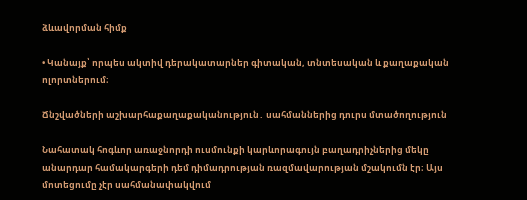ձևավորման հիմք

• Կանայք՝ որպես ակտիվ դերակատարներ գիտական, տնտեսական և քաղաքական ոլորտներում։

Ճնշվածների աշխարհաքաղաքականություն․ սահմաններից դուրս մտածողություն

Նահատակ հոգևոր առաջնորդի ուսմունքի կարևորագույն բաղադրիչներից մեկը անարդար համակարգերի դեմ դիմադրության ռազմավարության մշակումն էր։ Այս մոտեցումը չէր սահմանափակվում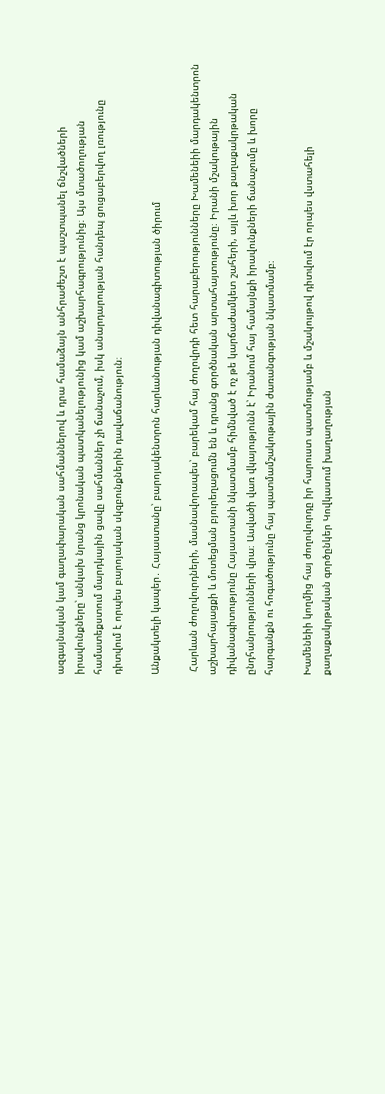ազգայնական կամ գաղափարական սահմաններով և դրա համաձայն անհրաժեշտ է պաշտպանել ճնշվածների իրավունքները՝ անկախ նրանց կրոնական պատկանելությունից կամ աշխարհագրությունից։ Այս մտածողության համատեքստում մարդկային ցավը սահմաններ չի ճանաչում, իսկ անարդարության հանդեպ ցուցաբերվող լռությունը դիտվում է որպես բարոյական սկզբունքներին դավաճանություն։

Անքակտելի կապեր․ Հայաստանը՝ բարոյակենտրոն հարևանության դիվանագիտության ծիրում

 Հարևան ժողովուրդների, մասնավորապես՝ բարեկամ հայ ժողովրդի հետ հարաբերությունները Խամենեիի մարդակենտրոն աշխարհայացքի և մոտեցման բյուրեղացումն են և դրանց գործնական արտահայտությունը։ Իրանի մշակութային դիվանագիտությունը Հայաստանի նկատմամբ հիմնված է ոչ թե կարճաժամկետ շահերի, այլև խոր քաղաքակրթական ընդհանրությունների վրա։ Ասվածի վառ վկայությունն է՝ Իրանում հայ համայնքի իրավունքների ճանաչումը և խորը հարգանքն ու հոգածությունը հայ պատմամշակութային ժառանգության նկատմամբ։

Խամենեիի կողմից հայ ժողովուրդը իր հարուստ պատմությամբ և մշակույթով դիտվում էր որպես վստահելի քաղաքակրթական գործընկեր Կովկասում խաղաղության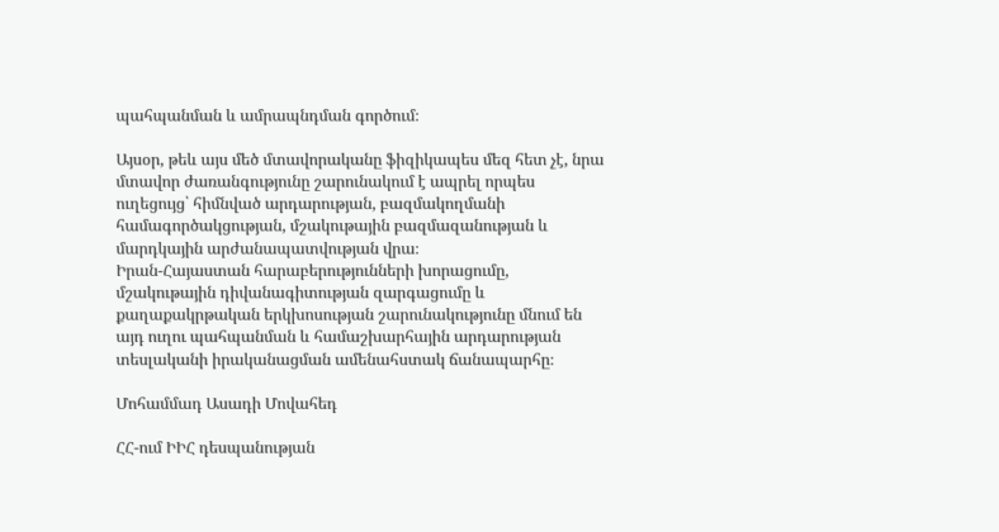պահպանման և ամրապնդման գործում։

Այսօր, թեև այս մեծ մտավորականը ֆիզիկապես մեզ հետ չէ, նրա մտավոր ժառանգությունը շարունակում է ապրել որպես ուղեցույց՝ հիմնված արդարության, բազմակողմանի համագործակցության, մշակութային բազմազանության և մարդկային արժանապատվության վրա։
Իրան-Հայաստան հարաբերությունների խորացումը, մշակութային դիվանագիտության զարգացումը և քաղաքակրթական երկխոսության շարունակությունը մնում են այդ ուղու պահպանման և համաշխարհային արդարության տեսլականի իրականացման ամենահստակ ճանապարհը։

Մոհամմադ Ասադի Մովահեդ

ՀՀ-ում ԻԻՀ դեսպանության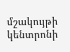մշակույթի կենտրոնի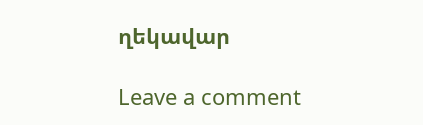ղեկավար

Leave a comment